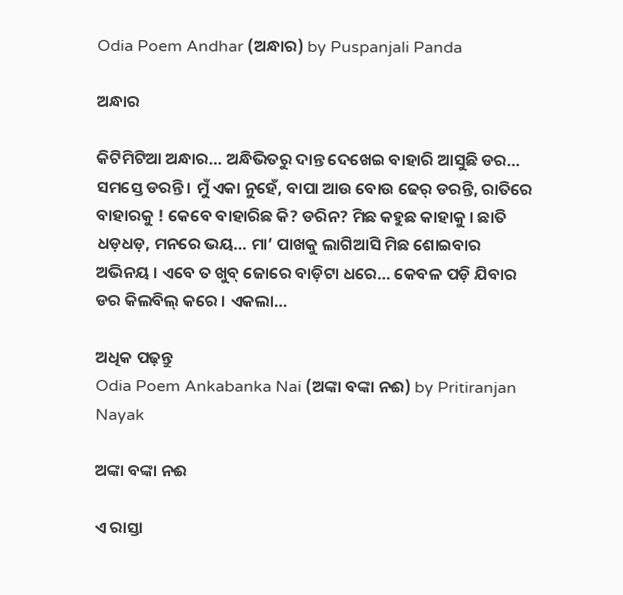Odia Poem Andhar (ଅନ୍ଧାର) by Puspanjali Panda

ଅନ୍ଧାର

କିଟିମିଟିଆ ଅନ୍ଧାର… ଅନ୍ଧିଭିତରୁ ଦାନ୍ତ ଦେଖେଇ ବାହାରି ଆସୁଛି ଡର… ସମସ୍ତେ ଡରନ୍ତି । ମୁଁ ଏକା ନୁହେଁ, ବାପା ଆଉ ବୋଉ ଢେର୍ ଡରନ୍ତି, ରାତିରେ ବାହାରକୁ ! କେବେ ବାହାରିଛ କି? ଡରିନ? ମିଛ କହୁଛ କାହାକୁ । ଛାତି ଧଡ଼ଧଡ଼, ମନରେ ଭୟ… ମା’ ପାଖକୁ ଲାଗିଆସି ମିଛ ଶୋଇବାର ଅଭିନୟ । ଏବେ ତ ଖୁବ୍ ଜୋରେ ବାଡ଼ିଟା ଧରେ… କେବଳ ପଡ଼ି ଯିବାର ଡର କିଲବିଲ୍ କରେ । ଏକଲା…

ଅଧିକ ପଢ଼ନ୍ତୁ
Odia Poem Ankabanka Nai (ଅଙ୍କା ବଙ୍କା ନଈ) by Pritiranjan Nayak

ଅଙ୍କା ବଙ୍କା ନଈ

ଏ ରାସ୍ତା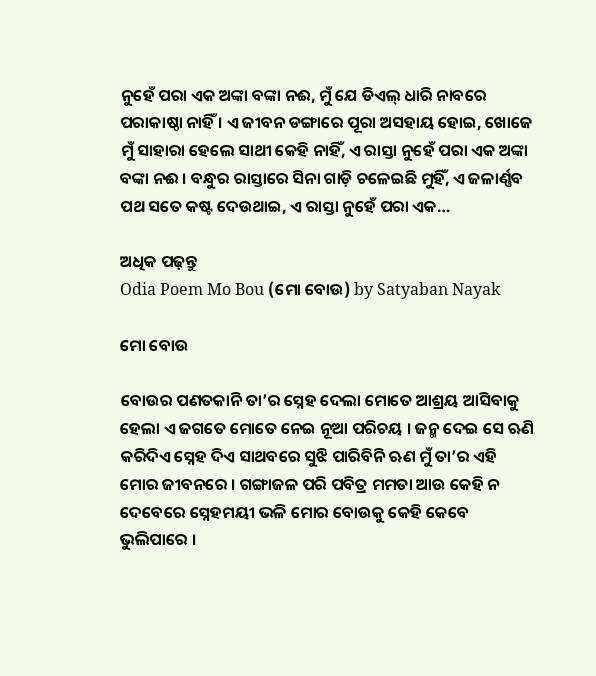ନୁହେଁ ପରା ଏକ ଅଙ୍କା ବଙ୍କା ନଈ, ମୁଁ ଯେ ଡିଏଲ୍ ଧାରି ନାବରେ ପରାକାଷ୍ଠା ନାହିଁ । ଏ ଜୀବନ ଡଙ୍ଗାରେ ପୂରା ଅସହାୟ ହୋଇ, ଖୋଜେ ମୁଁ ସାହାରା ହେଲେ ସାଥୀ କେହି ନାହିଁ, ଏ ରାସ୍ତା ନୁହେଁ ପରା ଏକ ଅଙ୍କା ବଙ୍କା ନଈ । ବନ୍ଧୁର ରାସ୍ତାରେ ସିନା ଗାଡ଼ି ଚଳେଇଛି ମୁହିଁ, ଏ ଜଳାର୍ଣ୍ଣବ ପଥ ସତେ କଷ୍ଟ ଦେଉଥାଇ, ଏ ରାସ୍ତା ନୁହେଁ ପରା ଏକ…

ଅଧିକ ପଢ଼ନ୍ତୁ
Odia Poem Mo Bou (ମୋ ବୋଉ) by Satyaban Nayak

ମୋ ବୋଉ

ବୋଉର ପଣତକାନି ତା’ର ସ୍ନେହ ଦେଲା ମୋତେ ଆଶ୍ରୟ ଆସିବାକୁ ହେଲା ଏ ଜଗତେ ମୋତେ ନେଇ ନୂଆ ପରିଚୟ । ଜନ୍ମ ଦେଇ ସେ ଋଣି କରିଦିଏ ସ୍ନେହ ଦିଏ ସାଥବରେ ସୁଝି ପାରିବିନି ଋଣ ମୁଁ ତା’ର ଏହି ମୋର ଜୀବନରେ । ଗଙ୍ଗାଜଳ ପରି ପବିତ୍ର ମମତା ଆଉ କେହି ନ ଦେବେରେ ସ୍ନେହମୟୀ ଭଳି ମୋର ବୋଉକୁ କେହି କେବେ ଭୁଲିପାରେ ।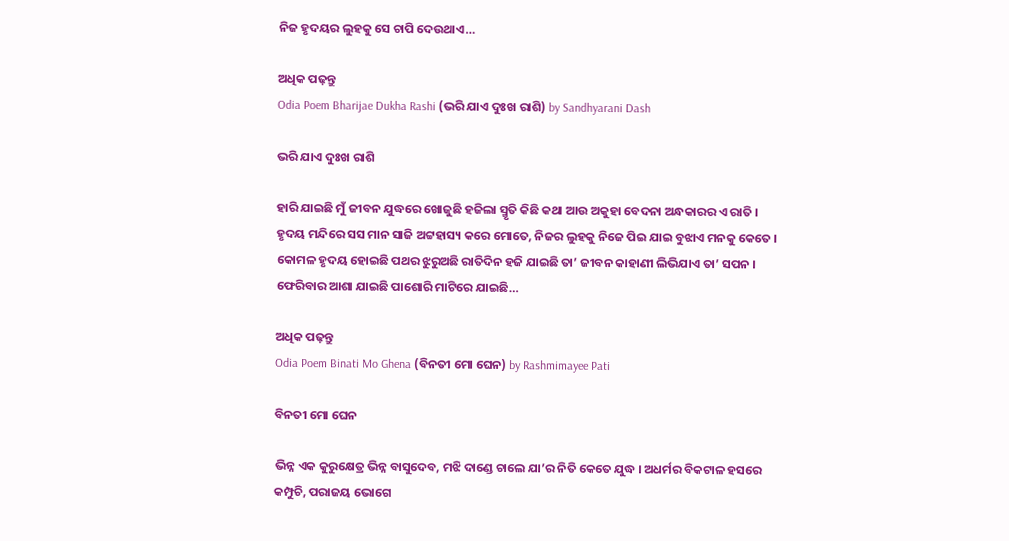ନିଜ ହୃଦୟର ଲୁହକୁ ସେ ଚାପି ଦେଉଥାଏ…

ଅଧିକ ପଢ଼ନ୍ତୁ
Odia Poem Bharijae Dukha Rashi (ଭରି ଯାଏ ଦୁଃଖ ରାଶି) by Sandhyarani Dash

ଭରି ଯାଏ ଦୁଃଖ ରାଶି

ହାରି ଯାଇଛି ମୁଁ ଜୀବନ ଯୁଦ୍ଧରେ ଖୋଜୁଛି ହଜିଲା ସ୍ମୃତି କିଛି କଥା ଆଉ ଅକୁହା ବେଦନା ଅନ୍ଧକାରର ଏ ରାତି । ହୃଦୟ ମନ୍ଦିରେ ସସ ମାନ ସାଜି ଅଟ୍ଟହାସ୍ୟ କରେ ମୋତେ, ନିଜର ଲୁହକୁ ନିଜେ ପିଇ ଯାଇ ବୁଝାଏ ମନକୁ କେତେ । କୋମଳ ହୃଦୟ ହୋଇଛି ପଥର ଝୁରୁଅଛି ରାତିଦିନ ହଜି ଯାଇଛି ତା’ ଜୀବନ କାହାଣୀ ଲିଭିଯାଏ ତା’ ସପନ । ଫେରିବାର ଆଶା ଯାଇଛି ପାଶୋରି ମାଟିରେ ଯାଇଛି…

ଅଧିକ ପଢ଼ନ୍ତୁ
Odia Poem Binati Mo Ghena (ବିନତୀ ମୋ ଘେନ) by Rashmimayee Pati

ବିନତୀ ମୋ ଘେନ

ଭିନ୍ନ ଏକ କୁରୁକ୍ଷେତ୍ର ଭିନ୍ନ ବାସୁଦେବ, ମଝି ଦାଣ୍ଡେ ଚାଲେ ଯା’ର ନିତି କେତେ ଯୁଦ୍ଧ । ଅଧର୍ମର ବିକଟାଳ ହସରେ କମ୍ପୁଚି, ପରାଜୟ ଭୋଗେ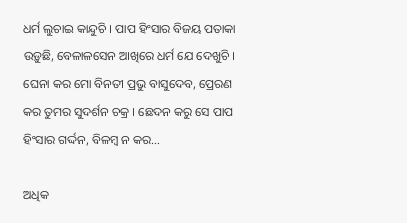ଧର୍ମ ଲୁଚାଇ କାନ୍ଦୁଚି । ପାପ ହିଂସାର ବିଜୟ ପତାକା ଉଡ଼ୁଛି, ବେଳାଳସେନ ଆଖିରେ ଧର୍ମ ଯେ ଦେଖୁଚି । ଘେନା କର ମୋ ବିନତୀ ପ୍ରଭୁ ବାସୁଦେବ, ପ୍ରେରଣ କର ତୁମର ସୁଦର୍ଶନ ଚକ୍ର । ଛେଦନ କରୁ ସେ ପାପ ହିଂସାର ଗର୍ଦ୍ଦନ, ବିଳମ୍ବ ନ କର…

ଅଧିକ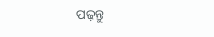ପଢ଼ନ୍ତୁ